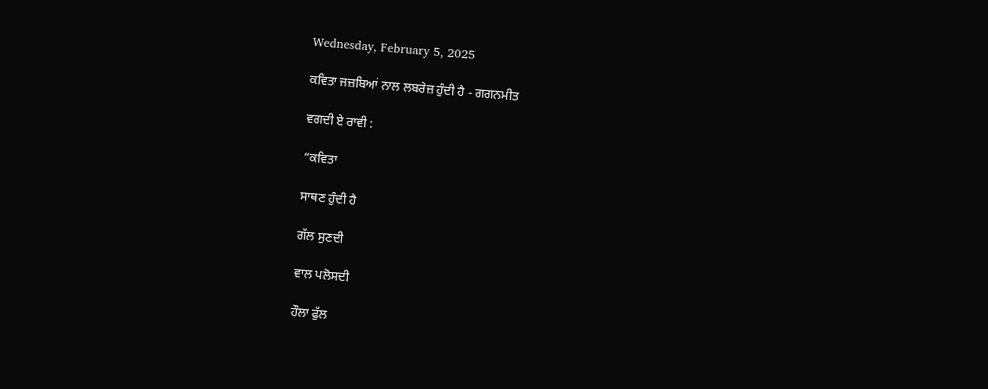Wednesday, February 5, 2025

ਕਵਿਤਾ ਜਜ਼ਬਿਆਂ ਨਾਲ ਲਬਰੇਜ਼ ਹੁੰਦੀ ਹੈ - ਗਗਨਮੀਤ

ਵਗਦੀ ਏ ਰਾਵੀ :

“ਕਵਿਤਾ

ਸਾਥਣ ਹੁੰਦੀ ਹੈ

ਗੱਲ ਸੁਣਦੀ

ਵਾਲ ਪਲੋਸਦੀ

ਹੌਲਾ ਫੁੱਲ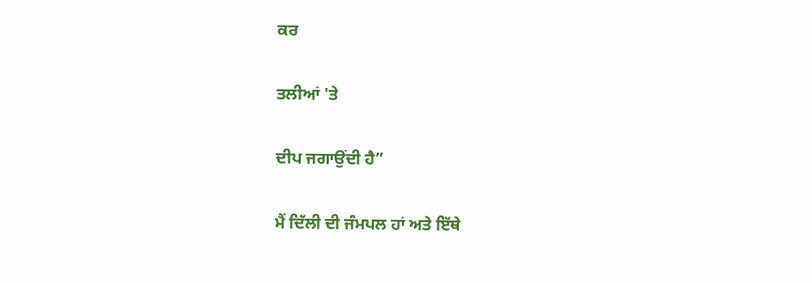ਕਰ

ਤਲੀਆਂ 'ਤੇ

ਦੀਪ ਜਗਾਉਂਦੀ ਹੈ”

ਮੈਂ ਦਿੱਲੀ ਦੀ ਜੰਮਪਲ ਹਾਂ ਅਤੇ ਇੱਥੇ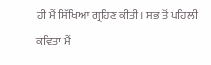ਹੀ ਮੈਂ ਸਿੱਖਿਆ ਗ੍ਰਹਿਣ ਕੀਤੀ। ਸਭ ਤੋਂ ਪਹਿਲੀ ਕਵਿਤਾ ਮੈਂ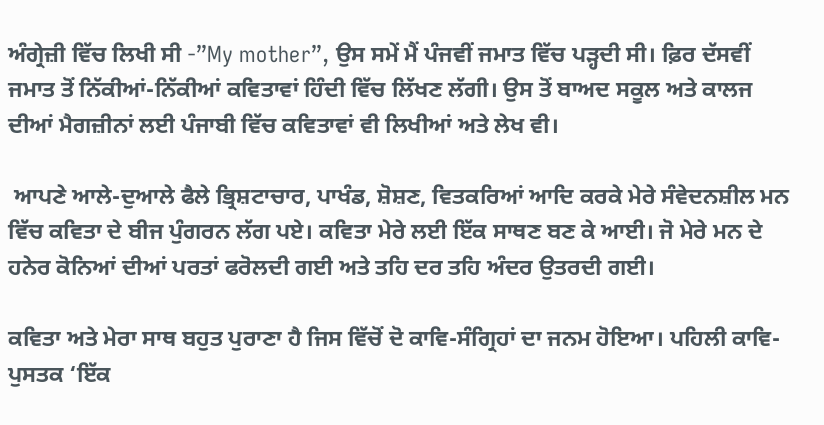ਅੰਗ੍ਰੇਜ਼ੀ ਵਿੱਚ ਲਿਖੀ ਸੀ -”My mother”, ਉਸ ਸਮੇਂ ਮੈਂ ਪੰਜਵੀਂ ਜਮਾਤ ਵਿੱਚ ਪੜ੍ਹਦੀ ਸੀ। ਫ਼ਿਰ ਦੱਸਵੀਂ ਜਮਾਤ ਤੋਂ ਨਿੱਕੀਆਂ-ਨਿੱਕੀਆਂ ਕਵਿਤਾਵਾਂ ਹਿੰਦੀ ਵਿੱਚ ਲਿੱਖਣ ਲੱਗੀ। ਉਸ ਤੋਂ ਬਾਅਦ ਸਕੂਲ ਅਤੇ ਕਾਲਜ ਦੀਆਂ ਮੈਗਜ਼ੀਨਾਂ ਲਈ ਪੰਜਾਬੀ ਵਿੱਚ ਕਵਿਤਾਵਾਂ ਵੀ ਲਿਖੀਆਂ ਅਤੇ ਲੇਖ ਵੀ।

 ਆਪਣੇ ਆਲੇ-ਦੁਆਲੇ ਫੈਲੇ ਭ੍ਰਿਸ਼ਟਾਚਾਰ, ਪਾਖੰਡ, ਸ਼ੋਸ਼ਣ, ਵਿਤਕਰਿਆਂ ਆਦਿ ਕਰਕੇ ਮੇਰੇ ਸੰਵੇਦਨਸ਼ੀਲ ਮਨ ਵਿੱਚ ਕਵਿਤਾ ਦੇ ਬੀਜ ਪੁੰਗਰਨ ਲੱਗ ਪਏ। ਕਵਿਤਾ ਮੇਰੇ ਲਈ ਇੱਕ ਸਾਥਣ ਬਣ ਕੇ ਆਈ। ਜੋ ਮੇਰੇ ਮਨ ਦੇ ਹਨੇਰ ਕੋਨਿਆਂ ਦੀਆਂ ਪਰਤਾਂ ਫਰੋਲਦੀ ਗਈ ਅਤੇ ਤਹਿ ਦਰ ਤਹਿ ਅੰਦਰ ਉਤਰਦੀ ਗਈ।

ਕਵਿਤਾ ਅਤੇ ਮੇਰਾ ਸਾਥ ਬਹੁਤ ਪੁਰਾਣਾ ਹੈ ਜਿਸ ਵਿੱਚੋਂ ਦੋ ਕਾਵਿ-ਸੰਗ੍ਰਿਹਾਂ ਦਾ ਜਨਮ ਹੋਇਆ। ਪਹਿਲੀ ਕਾਵਿ-ਪੁਸਤਕ ‘ਇੱਕ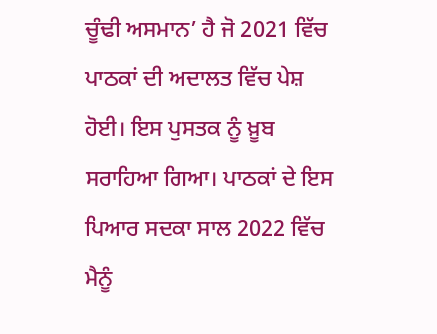ਚੂੰਢੀ ਅਸਮਾਨ’ ਹੈ ਜੋ 2021 ਵਿੱਚ ਪਾਠਕਾਂ ਦੀ ਅਦਾਲਤ ਵਿੱਚ ਪੇਸ਼ ਹੋਈ। ਇਸ ਪੁਸਤਕ ਨੂੰ ਖ਼ੂਬ ਸਰਾਹਿਆ ਗਿਆ। ਪਾਠਕਾਂ ਦੇ ਇਸ ਪਿਆਰ ਸਦਕਾ ਸਾਲ 2022 ਵਿੱਚ ਮੈਨੂੰ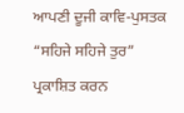ਆਪਣੀ ਦੂਜੀ ਕਾਵਿ-ਪੁਸਤਕ “ਸਹਿਜੇ ਸਹਿਜੇ ਤੁਰ” ਪ੍ਰਕਾਸ਼ਿਤ ਕਰਨ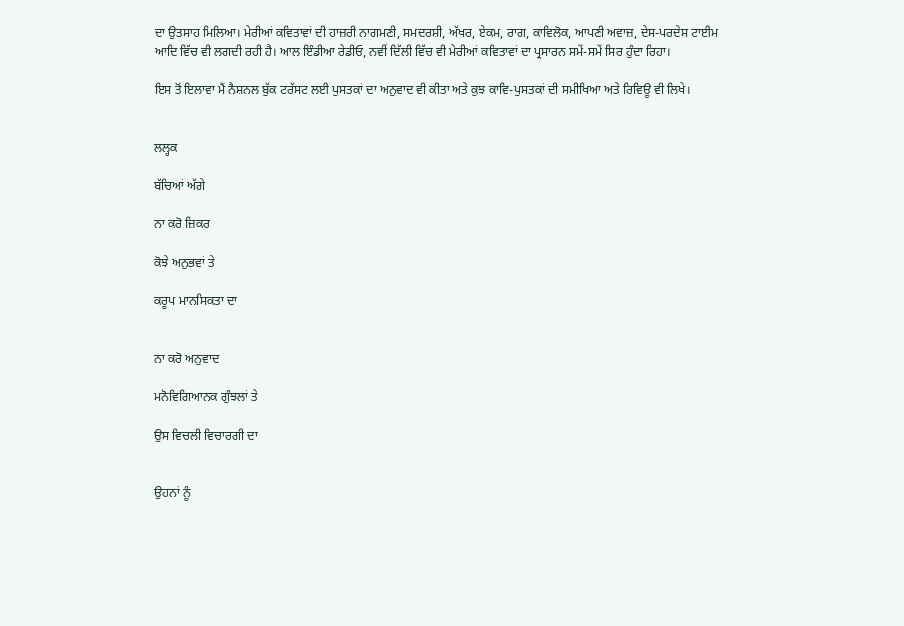ਦਾ ਉਤਸਾਹ ਮਿਲਿਆ। ਮੇਰੀਆਂ ਕਵਿਤਾਵਾਂ ਦੀ ਹਾਜ਼ਰੀ ਨਾਗਮਣੀ, ਸਮਦਰਸ਼ੀ, ਅੱਖਰ, ਏਕਮ, ਰਾਗ, ਕਾਵਿਲੋਕ, ਆਪਣੀ ਅਵਾਜ਼, ਦੇਸ-ਪਰਦੇਸ ਟਾਈਮ ਆਦਿ ਵਿੱਚ ਵੀ ਲਗਦੀ ਰਹੀ ਹੈ। ਆਲ ਇੰਡੀਆ ਰੇਡੀਓ, ਨਵੀਂ ਦਿੱਲੀ ਵਿੱਚ ਵੀ ਮੇਰੀਆਂ ਕਵਿਤਾਵਾਂ ਦਾ ਪ੍ਰਸਾਰਨ ਸਮੇਂ-ਸਮੇਂ ਸਿਰ ਹੁੰਦਾ ਰਿਹਾ।

ਇਸ ਤੋਂ ਇਲਾਵਾ ਮੈਂ ਨੈਸ਼ਨਲ ਬੁੱਕ ਟਰੱਸਟ ਲਈ ਪੁਸਤਕਾਂ ਦਾ ਅਨੁਵਾਦ ਵੀ ਕੀਤਾ ਅਤੇ ਕੁਝ ਕਾਵਿ-ਪੁਸਤਕਾਂ ਦੀ ਸਮੀਖਿਆ ਅਤੇ ਰਿਵਿਊ ਵੀ ਲਿਖੇ।


ਲਲ੍ਹਕ

ਬੱਚਿਆਂ ਅੱਗੇ

ਨਾ ਕਰੋ ਜ਼ਿਕਰ

ਕੋਝੇ ਅਨੁਭਵਾਂ ਤੇ

ਕਰੂਪ ਮਾਨਸਿਕਤਾ ਦਾ


ਨਾ ਕਰੋ ਅਨੁਵਾਦ

ਮਨੋਵਿਗਿਆਨਕ ਗੁੰਝਲਾਂ ਤੇ

ਉਸ ਵਿਚਲੀ ਵਿਚਾਰਗੀ ਦਾ


ਉਹਨਾਂ ਨੂੰ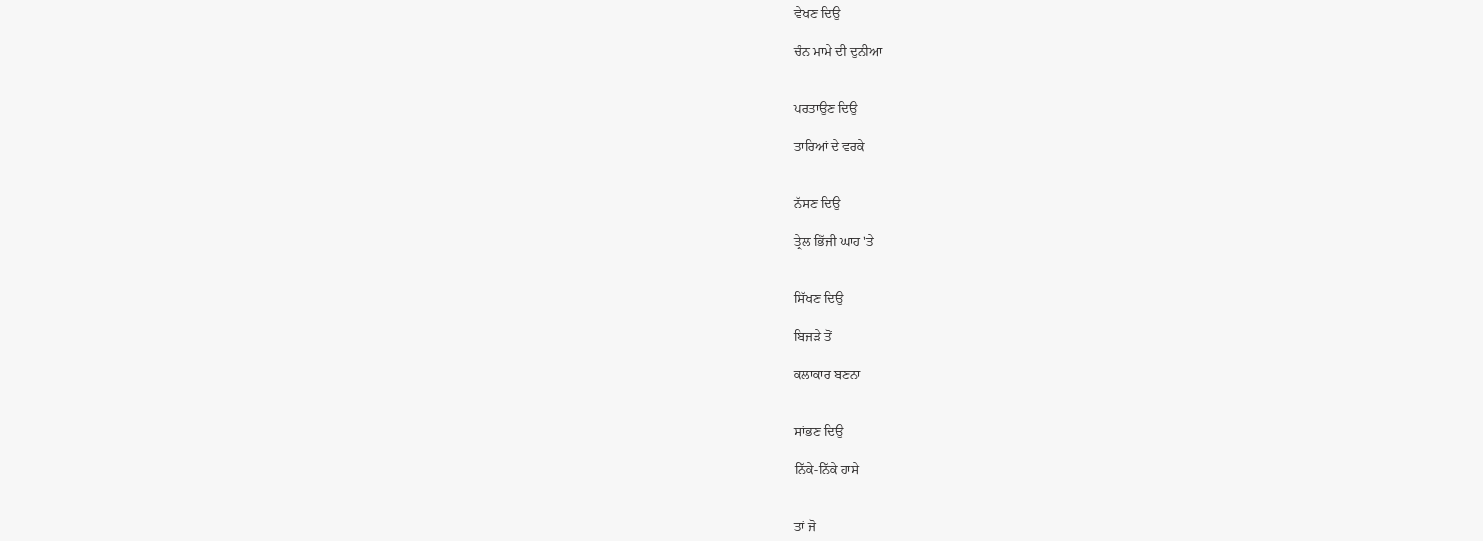ਵੇਖਣ ਦਿਉ

ਚੰਨ ਮਾਮੇ ਦੀ ਦੁਨੀਆ


ਪਰਤਾਉਣ ਦਿਉ

ਤਾਰਿਆਂ ਦੇ ਵਰਕੇ


ਨੱਸਣ ਦਿਉ

ਤ੍ਰੇਲ ਭਿੱਜੀ ਘਾਹ 'ਤੇ


ਸਿੱਖਣ ਦਿਉ

ਬਿਜੜੇ ਤੋਂ

ਕਲਾਕਾਰ ਬਣਨਾ


ਸਾਂਭਣ ਦਿਉ

ਨਿੱਕੇ-ਨਿੱਕੇ ਹਾਸੇ


ਤਾਂ ਜੋ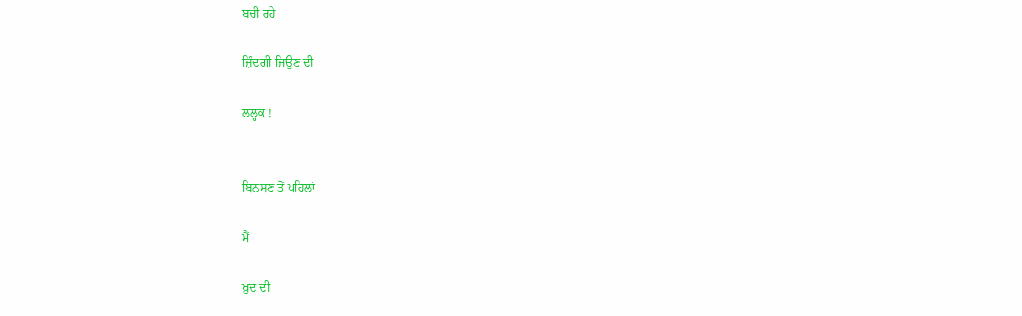ਬਚੀ ਰਹੇ

ਜ਼ਿੰਦਗੀ ਜਿਉਣ ਦੀ

ਲਲ੍ਹਕ !


ਬਿਨਸਣ ਤੋਂ ਪਹਿਲਾਂ

ਮੈਂ

ਖ਼ੁਦ ਦੀ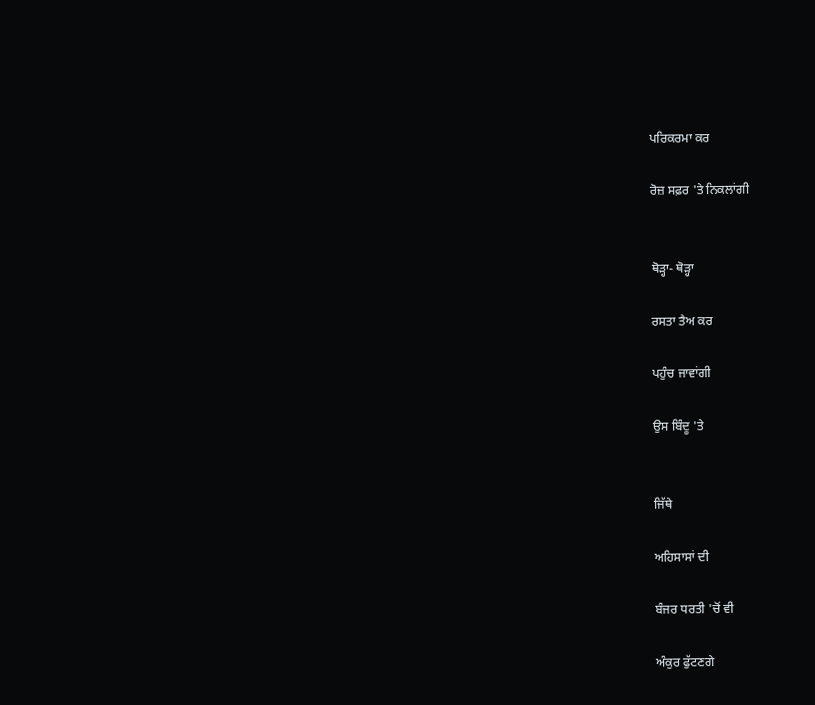ਪਰਿਕਰਮਾ ਕਰ

ਰੋਜ਼ ਸਫ਼ਰ 'ਤੇ ਨਿਕਲਾਂਗੀ


ਥੋੜ੍ਹਾ- ਥੋੜ੍ਹਾ

ਰਸਤਾ ਤੈਅ ਕਰ

ਪਹੁੰਚ ਜਾਵਾਂਗੀ

ਉਸ ਬਿੰਦੂ 'ਤੇ


ਜਿੱਥੇ

ਅਹਿਸਾਸਾਂ ਦੀ

ਬੰਜਰ ਧਰਤੀ 'ਚੋਂ ਵੀ

ਅੰਕੁਰ ਫੁੱਟਣਗੇ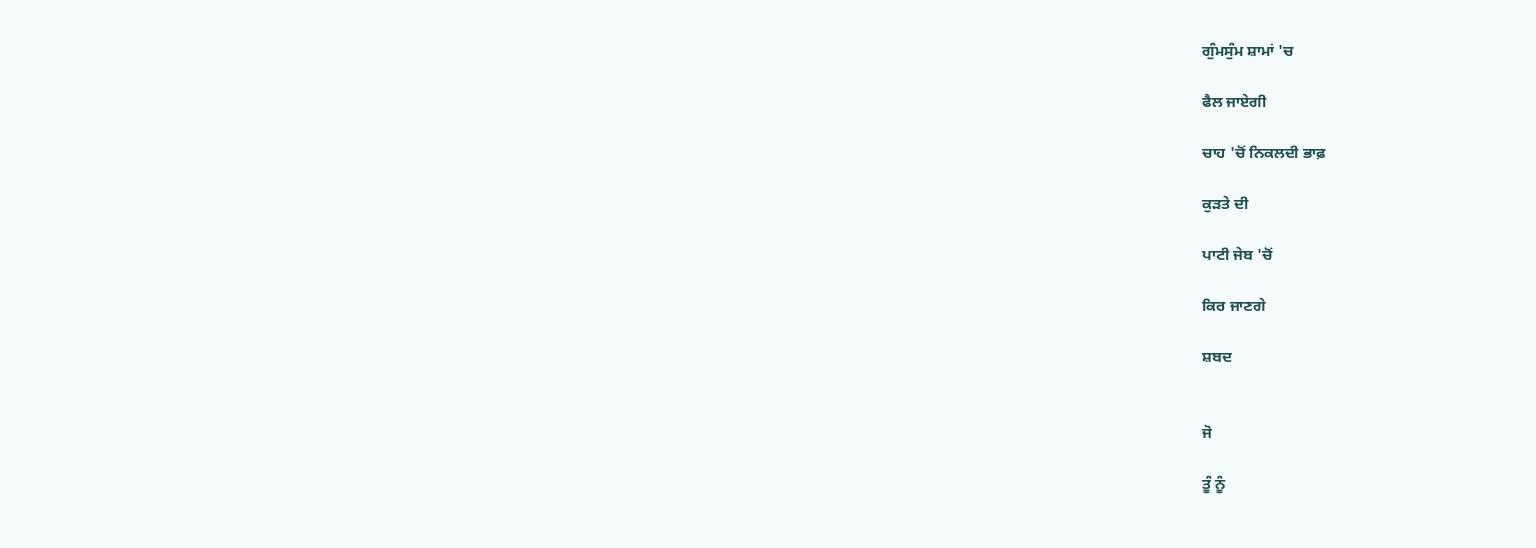ਗੁੰਮਸੁੰਮ ਸ਼ਾਮਾਂ 'ਚ

ਫੈਲ ਜਾਏਗੀ

ਚਾਹ 'ਚੋਂ ਨਿਕਲਦੀ ਭਾਫ਼

ਕੁੜਤੇ ਦੀ

ਪਾਟੀ ਜੇਬ 'ਚੋਂ

ਕਿਰ ਜਾਣਗੇ

ਸ਼ਬਦ


ਜੋ

ਤੂੰ ਨੂੰ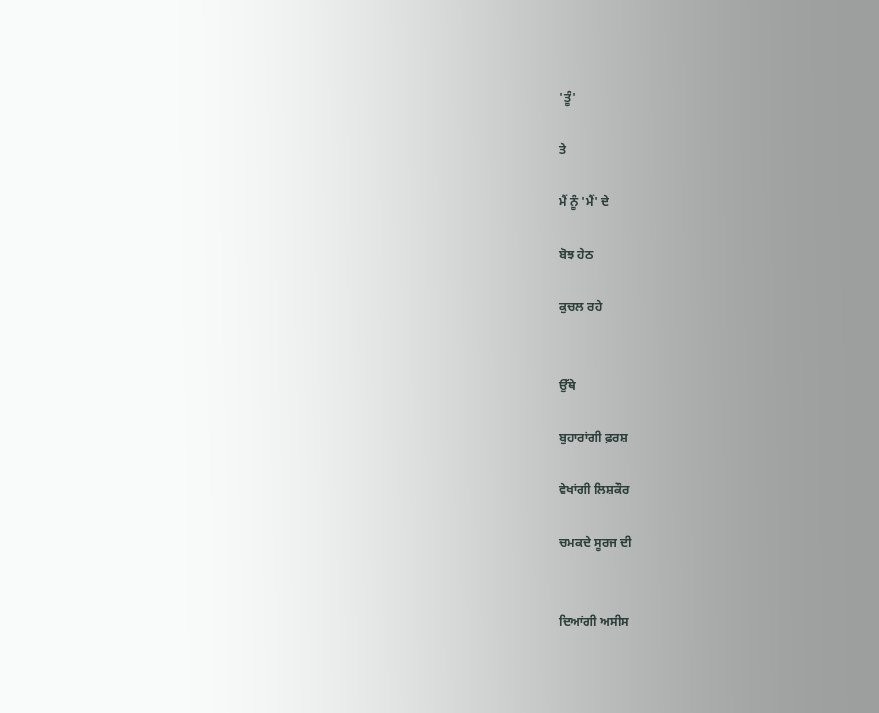'ਤੂੰ'

ਤੇ

ਮੈਂ ਨੂੰ 'ਮੈਂ' ਦੇ

ਬੋਝ ਹੇਠ

ਕੁਚਲ ਰਹੇ


ਉੱਥੇ

ਬੁਹਾਰਾਂਗੀ ਫ਼ਰਸ਼

ਵੇਖਾਂਗੀ ਲਿਸ਼ਕੌਰ

ਚਮਕਦੇ ਸੂਰਜ ਦੀ


ਦਿਆਂਗੀ ਅਸੀਸ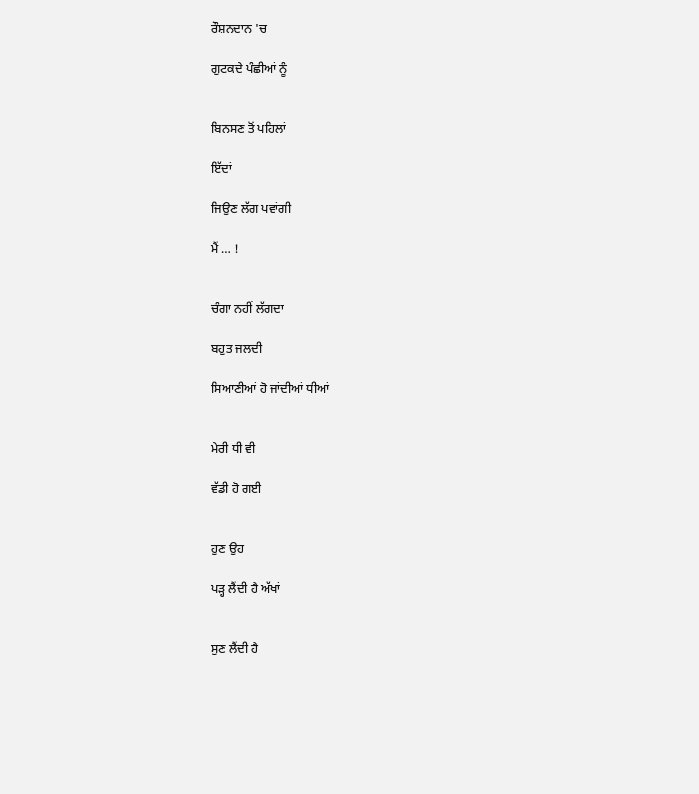ਰੌਸ਼ਨਦਾਨ 'ਚ

ਗੁਟਕਦੇ ਪੰਛੀਆਂ ਨੂੰ


ਬਿਨਸਣ ਤੋਂ ਪਹਿਲਾਂ

ਇੱਦਾਂ

ਜਿਉਣ ਲੱਗ ਪਵਾਂਗੀ

ਮੈਂ … !


ਚੰਗਾ ਨਹੀਂ ਲੱਗਦਾ

ਬਹੁਤ ਜਲਦੀ

ਸਿਆਣੀਆਂ ਹੋ ਜਾਂਦੀਆਂ ਧੀਆਂ


ਮੇਰੀ ਧੀ ਵੀ

ਵੱਡੀ ਹੋ ਗਈ


ਹੁਣ ਉਹ

ਪੜ੍ਹ ਲੈਂਦੀ ਹੈ ਅੱਖਾਂ


ਸੁਣ ਲੈਂਦੀ ਹੈ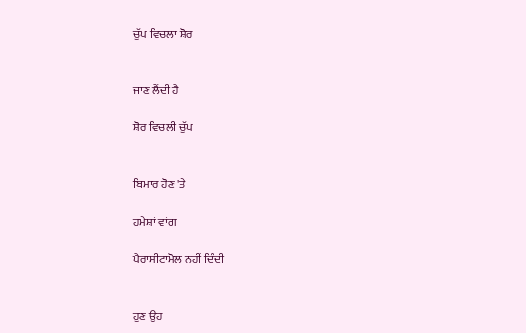ਚੁੱਪ ਵਿਚਲਾ ਸ਼ੋਰ


ਜਾਣ ਲੈਂਦੀ ਹੈ

ਸ਼ੋਰ ਵਿਚਲੀ ਚੁੱਪ


ਬਿਮਾਰ ਹੋਣ 'ਤੇ

ਹਮੇਸ਼ਾਂ ਵਾਂਗ

ਪੈਰਾਸੀਟਾਮੋਲ ਨਹੀਂ ਦਿੰਦੀ


ਹੁਣ ਉਹ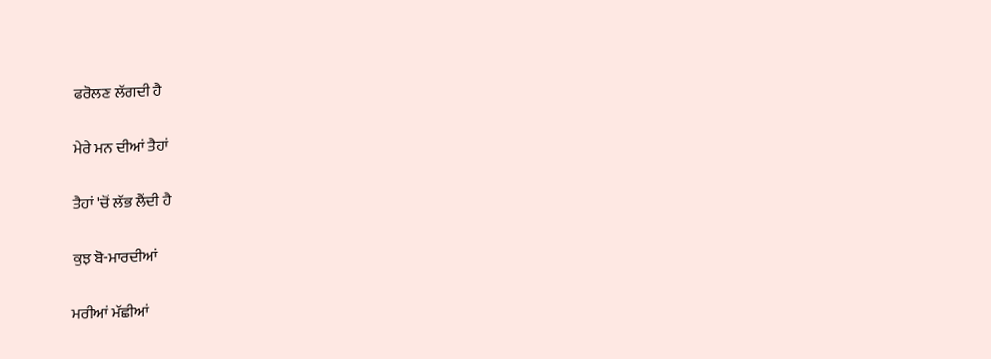ਫਰੋਲਣ ਲੱਗਦੀ ਹੈ

ਮੇਰੇ ਮਨ ਦੀਆਂ ਤੈਹਾਂ

ਤੈਹਾਂ 'ਚੋਂ ਲੱਭ ਲੈਂਦੀ ਹੈ

ਕੁਝ ਬੋ-ਮਾਰਦੀਆਂ

ਮਰੀਆਂ ਮੱਛੀਆਂ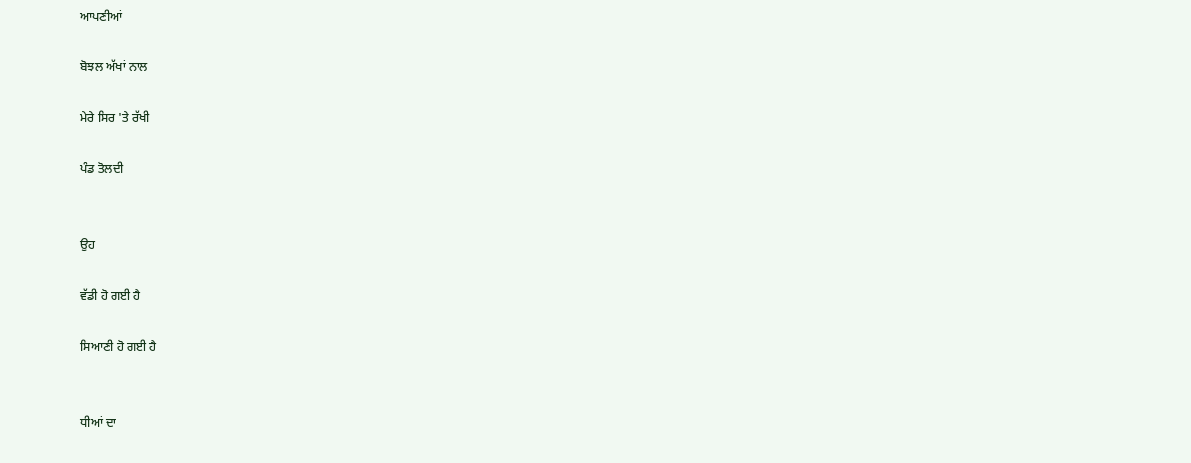ਆਪਣੀਆਂ

ਬੋਝਲ ਅੱਖਾਂ ਨਾਲ

ਮੇਰੇ ਸਿਰ 'ਤੇ ਰੱਖੀ

ਪੰਡ ਤੋਲਦੀ


ਉਹ

ਵੱਡੀ ਹੋ ਗਈ ਹੈ

ਸਿਆਣੀ ਹੋ ਗਈ ਹੈ


ਧੀਆਂ ਦਾ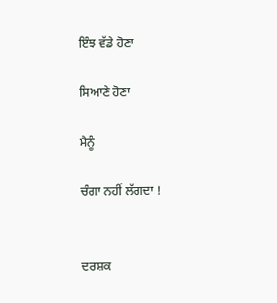ਇੰਝ ਵੱਡੇ ਹੋਣਾ

ਸਿਆਣੇ ਹੋਣਾ

ਮੈਨੂੰ

ਚੰਗਾ ਨਹੀਂ ਲੱਗਦਾ !


ਦਰਸ਼ਕ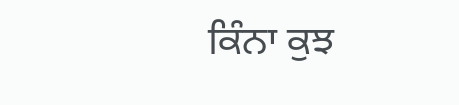ਕਿੰਨਾ ਕੁਝ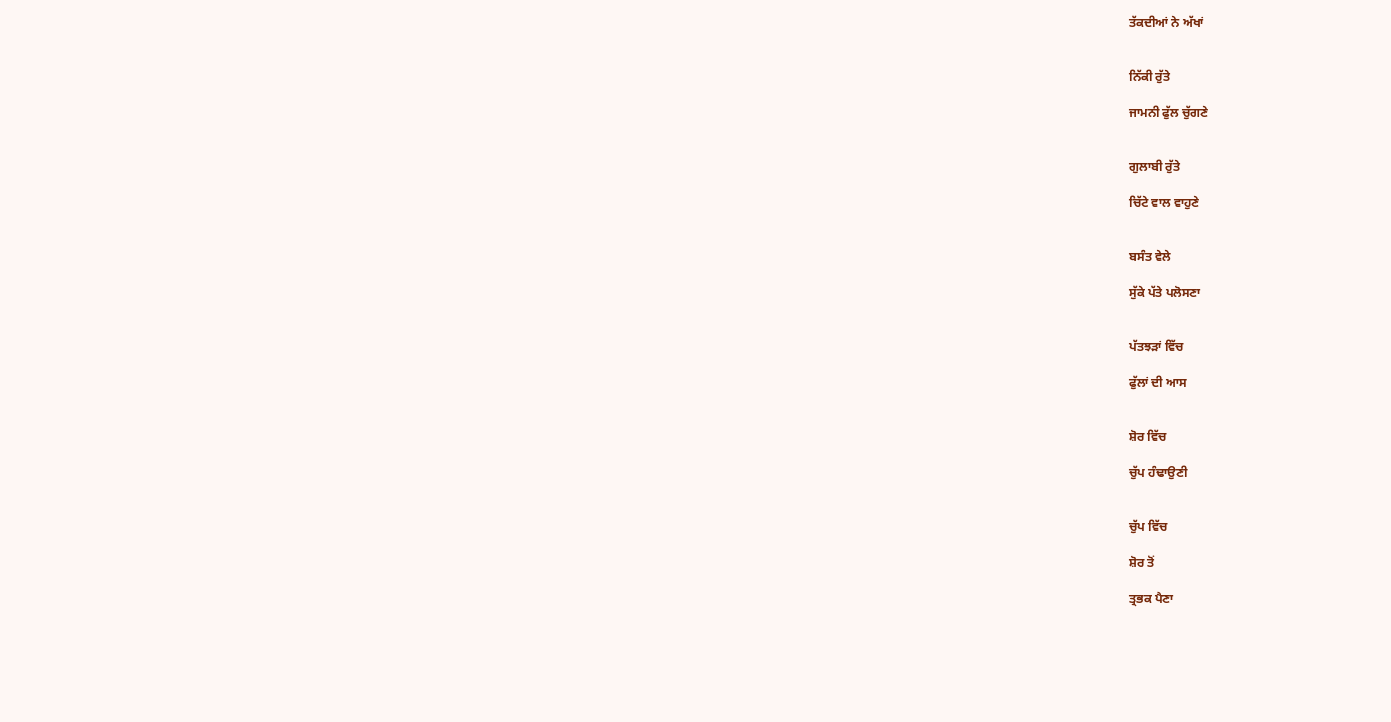ਤੱਕਦੀਆਂ ਨੇ ਅੱਖਾਂ


ਨਿੱਕੀ ਰੁੱਤੇ

ਜਾਮਨੀ ਫੁੱਲ ਚੁੱਗਣੇ


ਗੁਲਾਬੀ ਰੁੱਤੇ

ਚਿੱਟੇ ਵਾਲ ਵਾਹੁਣੇ


ਬਸੰਤ ਵੇਲੇ

ਸੁੱਕੇ ਪੱਤੇ ਪਲੋਸਣਾ


ਪੱਤਝੜਾਂ ਵਿੱਚ

ਫੁੱਲਾਂ ਦੀ ਆਸ


ਸ਼ੋਰ ਵਿੱਚ

ਚੁੱਪ ਹੰਢਾਉਣੀ


ਚੁੱਪ ਵਿੱਚ

ਸ਼ੋਰ ਤੋਂ

ਤ੍ਰਭਕ ਪੈਣਾ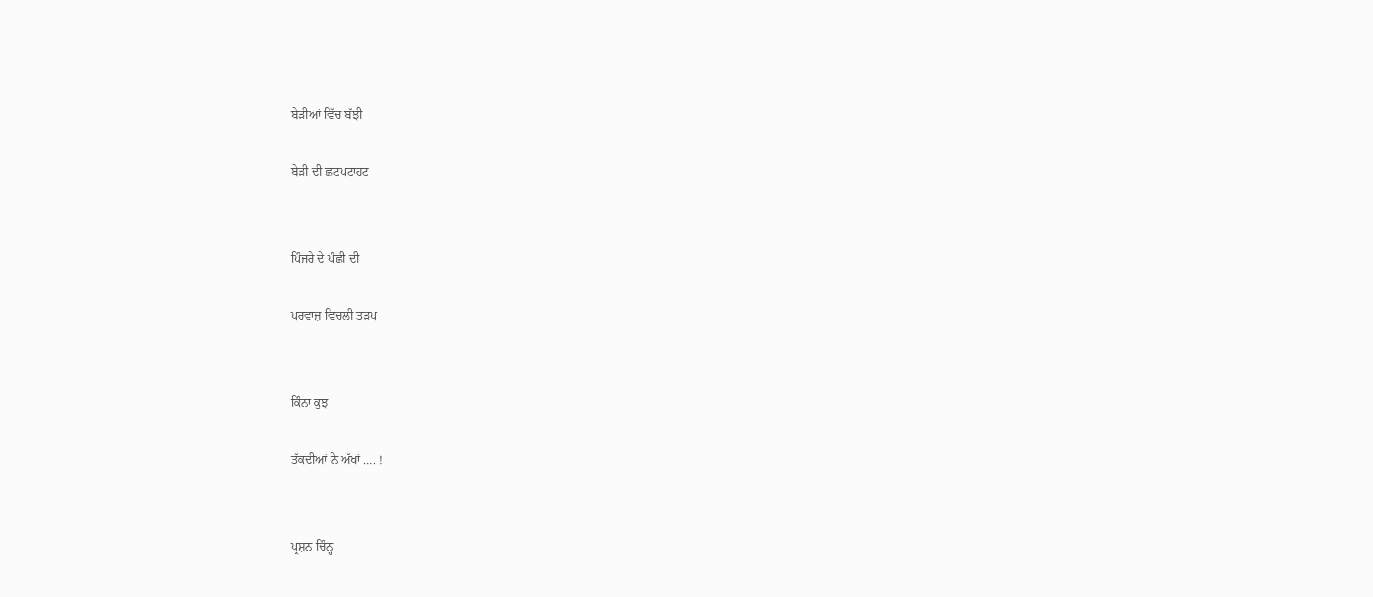ਬੇੜੀਆਂ ਵਿੱਚ ਬੱਝੀ

ਬੇੜੀ ਦੀ ਛਟਪਟਾਹਟ


ਪਿੰਜਰੇ ਦੇ ਪੰਛੀ ਦੀ

ਪਰਵਾਜ਼ ਵਿਚਲੀ ਤੜਪ


ਕਿੰਨਾ ਕੁਝ

ਤੱਕਦੀਆਂ ਨੇ ਅੱਖਾਂ …. !


ਪ੍ਰਸ਼ਨ ਚਿੰਨ੍ਹ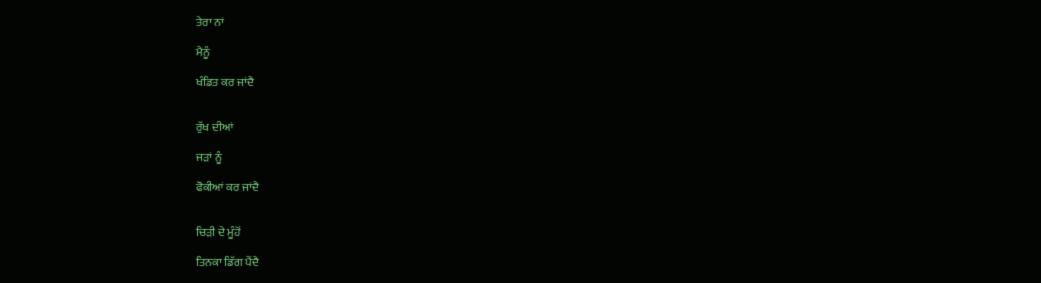ਤੇਰਾ ਨਾਂ

ਮੈਨੂੰ

ਖੰਡਿਤ ਕਰ ਜਾਂਦੈ


ਰੁੱਖ ਦੀਆਂ

ਜੜਾਂ ਨੂੰ

ਫੋਕੀਆਂ ਕਰ ਜਾਂਦੈ


ਚਿੜੀ ਦੇ ਮੂੰਹੋਂ

ਤਿਨਕਾ ਡਿੱਗ ਪੈਂਦੈ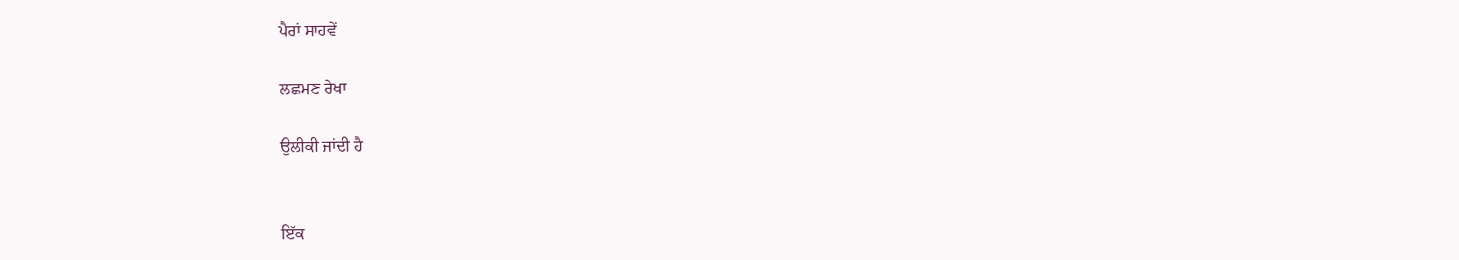ਪੈਰਾਂ ਸਾਹਵੇਂ

ਲਛਮਣ ਰੇਖਾ

ਉਲੀਕੀ ਜਾਂਦੀ ਹੈ


ਇੱਕ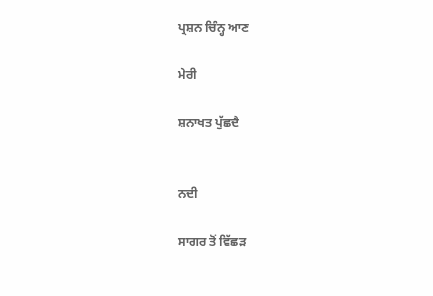ਪ੍ਰਸ਼ਨ ਚਿੰਨ੍ਹ ਆਣ

ਮੇਰੀ

ਸ਼ਨਾਖਤ ਪੁੱਛਦੈ


ਨਦੀ

ਸਾਗਰ ਤੋਂ ਵਿੱਛੜ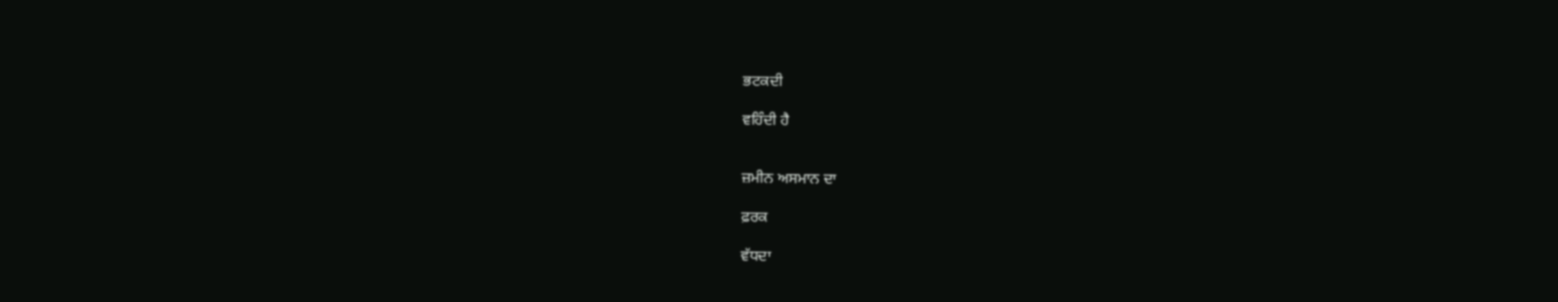ਭਟਕਦੀ

ਵਹਿੰਦੀ ਹੈ


ਜ਼ਮੀਨ ਅਸਮਾਨ ਦਾ

ਫ਼ਰਕ

ਵੱਧਦਾ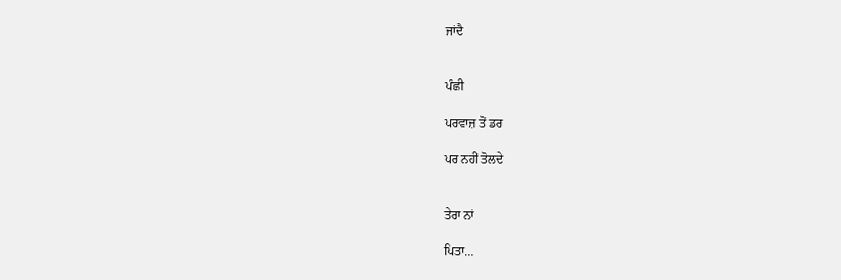ਜਾਂਦੈ


ਪੰਛੀ

ਪਰਵਾਜ਼ ਤੋਂ ਡਰ

ਪਰ ਨਹੀਂ ਤੋਲਦੇ


ਤੇਰਾ ਨਾਂ

ਪਿਤਾ…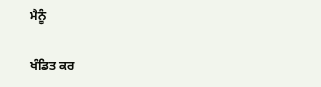ਮੈਨੂੰ

ਖੰਡਿਤ ਕਰ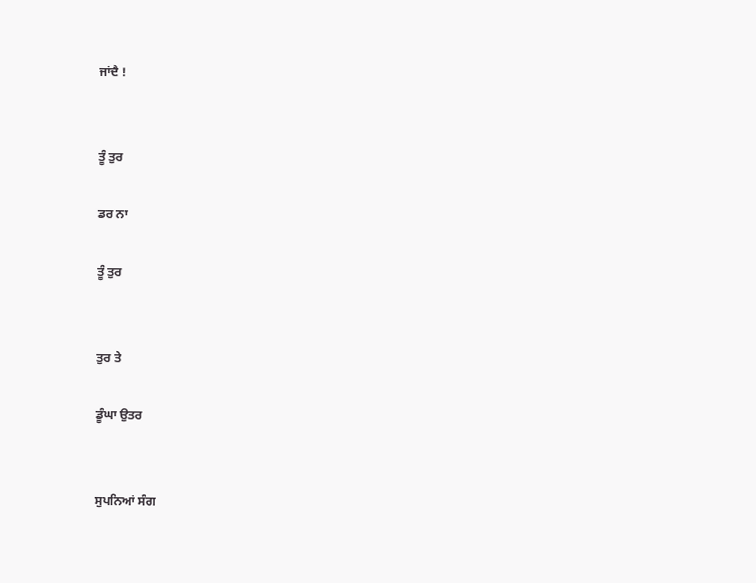ਜਾਂਦੈ !


ਤੂੰ ਤੁਰ

ਡਰ ਨਾ

ਤੂੰ ਤੁਰ


ਤੁਰ ਤੇ

ਡੂੰਘਾ ਉਤਰ


ਸੁਪਨਿਆਂ ਸੰਗ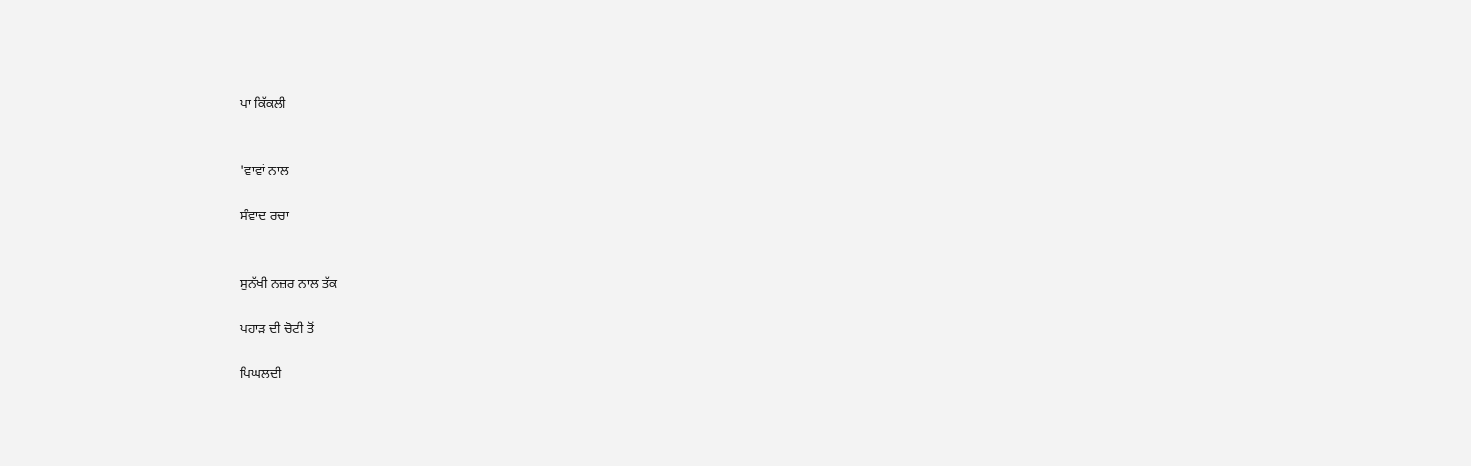ਪਾ ਕਿੱਕਲੀ


'ਵਾਵਾਂ ਨਾਲ

ਸੰਵਾਦ ਰਚਾ


ਸੁਨੱਖੀ ਨਜ਼ਰ ਨਾਲ ਤੱਕ

ਪਹਾੜ ਦੀ ਚੋਟੀ ਤੋਂ

ਪਿਘਲਦੀ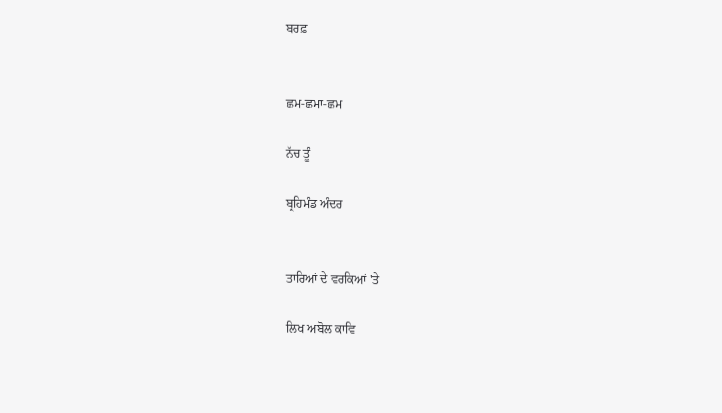ਬਰਫ਼


ਛਮ-ਛਮਾ-ਛਮ

ਨੱਚ ਤੂੰ

ਬ੍ਰਹਿਮੰਡ ਅੰਦਰ


ਤਾਰਿਆਂ ਦੇ ਵਰਕਿਆਂ 'ਤੇ

ਲਿਖ ਅਬੋਲ ਕਾਵਿ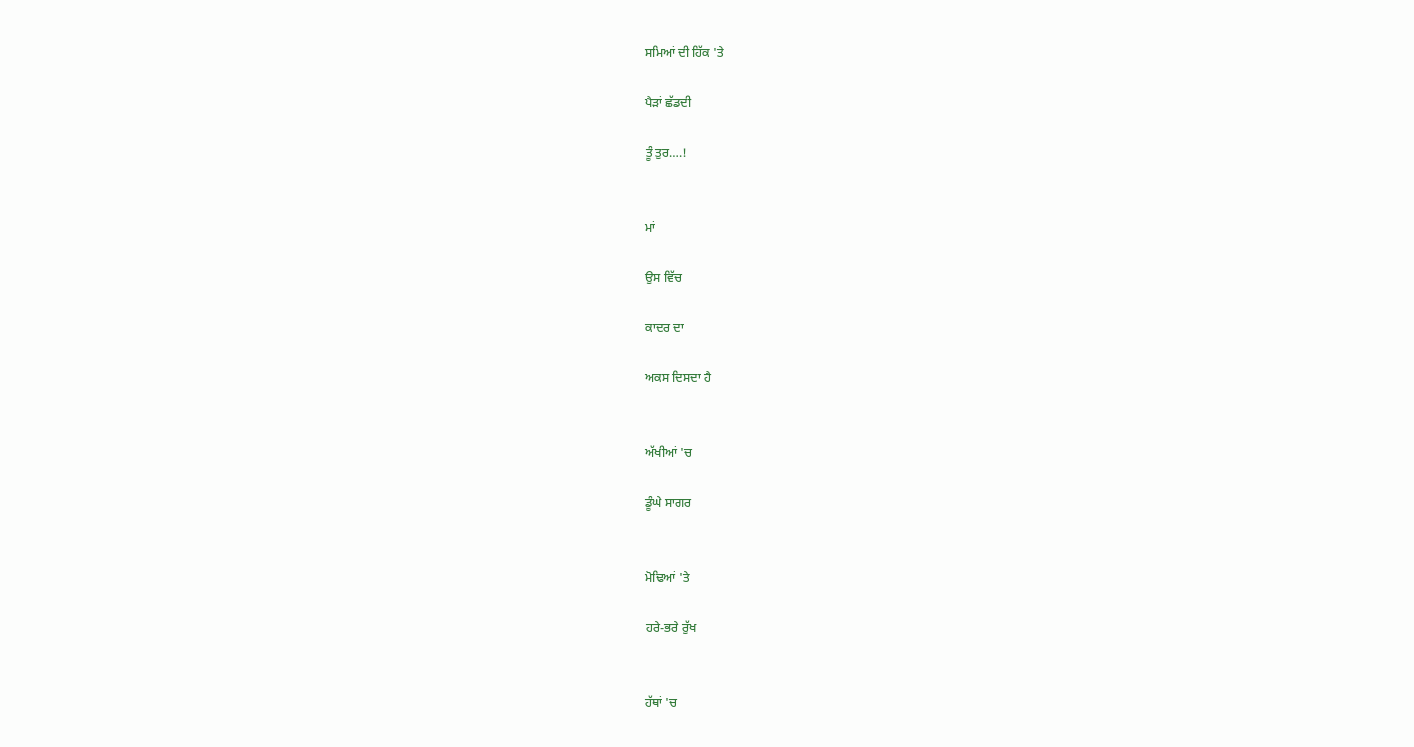ਸਮਿਆਂ ਦੀ ਹਿੱਕ 'ਤੇ

ਪੈੜਾਂ ਛੱਡਦੀ

ਤੂੰ ਤੁਰ….!


ਮਾਂ

ਉਸ ਵਿੱਚ

ਕਾਦਰ ਦਾ

ਅਕਸ ਦਿਸਦਾ ਹੈ


ਅੱਖੀਆਂ 'ਚ

ਡੂੰਘੇ ਸਾਗਰ


ਮੋਢਿਆਂ 'ਤੇ

ਹਰੇ-ਭਰੇ ਰੁੱਖ


ਹੱਥਾਂ 'ਚ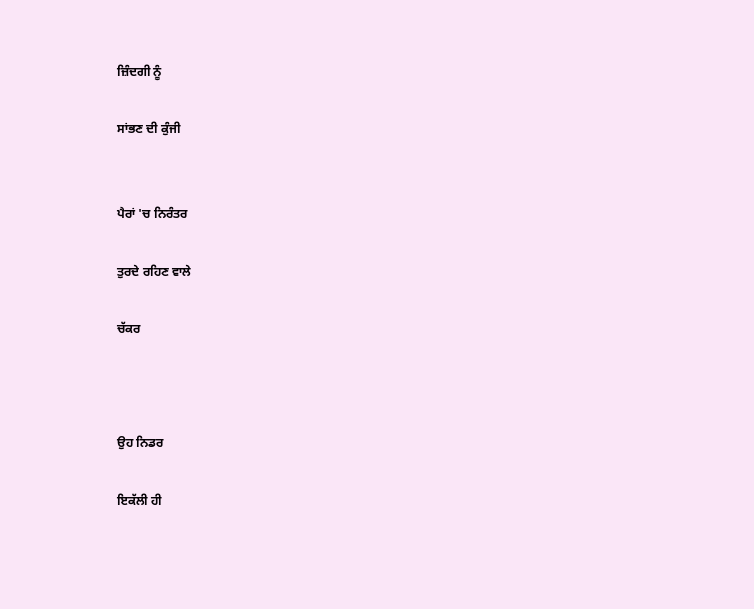ਜ਼ਿੰਦਗੀ ਨੂੰ

ਸਾਂਭਣ ਦੀ ਕੁੰਜੀ


ਪੈਰਾਂ 'ਚ ਨਿਰੰਤਰ

ਤੁਰਦੇ ਰਹਿਣ ਵਾਲੇ

ਚੱਕਰ



ਉਹ ਨਿਡਰ

ਇਕੱਲੀ ਹੀ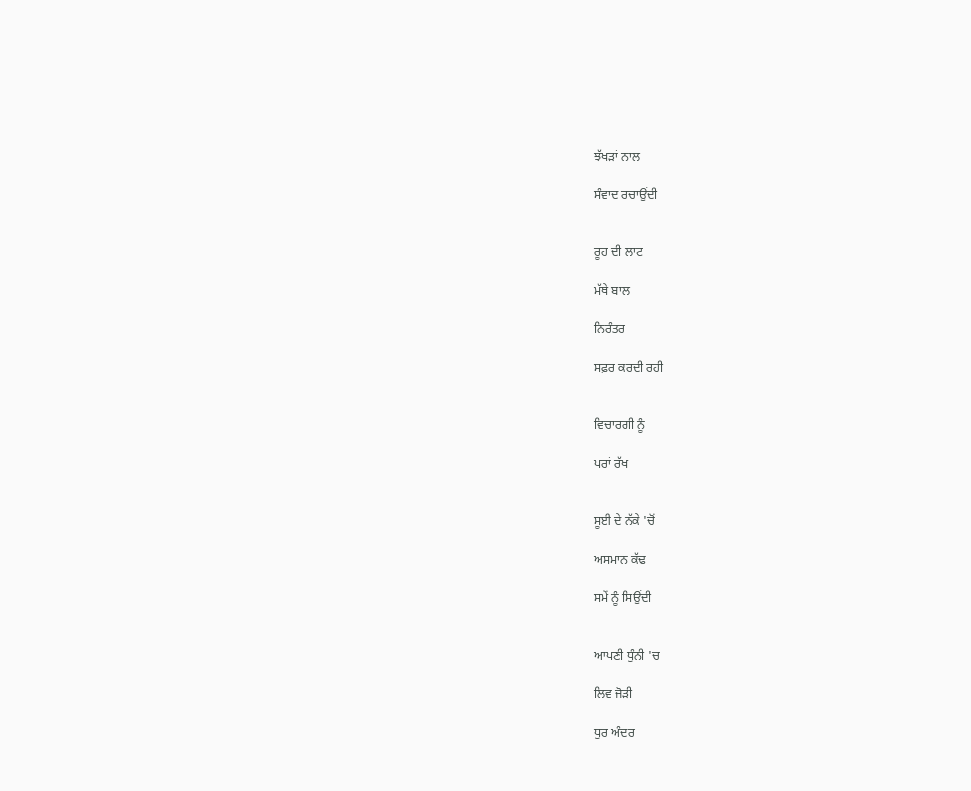ਝੱਖੜਾਂ ਨਾਲ

ਸੰਵਾਦ ਰਚਾਉਂਦੀ


ਰੂਹ ਦੀ ਲਾਟ

ਮੱਥੇ ਬਾਲ

ਨਿਰੰਤਰ

ਸਫ਼ਰ ਕਰਦੀ ਰਹੀ


ਵਿਚਾਰਗੀ ਨੂੰ

ਪਰਾਂ ਰੱਖ


ਸੂਈ ਦੇ ਨੱਕੇ 'ਚੋਂ

ਅਸਮਾਨ ਕੱਢ

ਸਮੇਂ ਨੂੰ ਸਿਉਂਦੀ


ਆਪਣੀ ਧੁੰਨੀ 'ਚ

ਲਿਵ ਜੋੜੀ

ਧੁਰ ਅੰਦਰ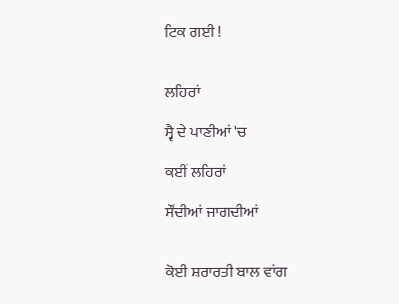ਟਿਕ ਗਈ !


ਲਹਿਰਾਂ

ਸ੍ਵੈ ਦੇ ਪਾਣੀਆਂ 'ਚ

ਕਈਂ ਲਹਿਰਾਂ

ਸੌਂਦੀਆਂ ਜਾਗਦੀਆਂ


ਕੋਈ ਸ਼ਰਾਰਤੀ ਬਾਲ ਵਾਂਗ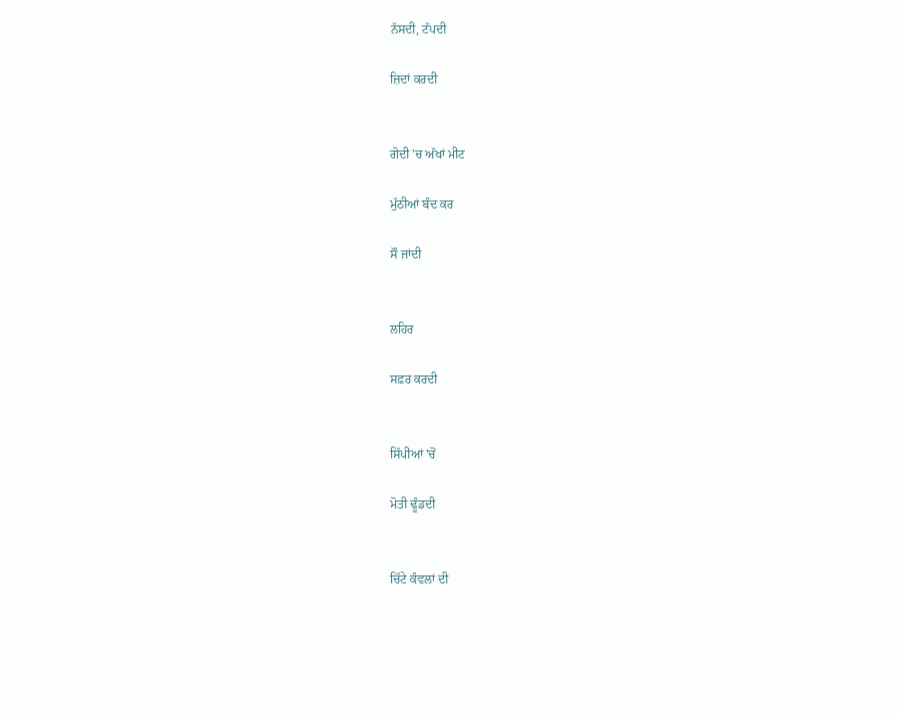ਨੱਸਦੀ, ਟੱਪਦੀ

ਜ਼ਿਦਾਂ ਕਰਦੀ


ਗੋਦੀ 'ਚ ਅੱਖਾਂ ਮੀਟ

ਮੁੱਠੀਆਂ ਬੰਦ ਕਰ

ਸੌ ਜਾਂਦੀ


ਲਹਿਰ

ਸਫ਼ਰ ਕਰਦੀ


ਸਿੱਪੀਆਂ 'ਚੋਂ

ਮੋਤੀ ਢੂੰਡਦੀ


ਚਿੱਟੇ ਕੰਵਲਾਂ ਦੀ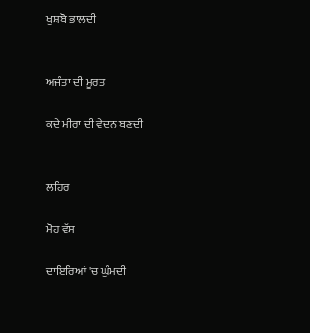ਖੁਸ਼ਬੋ ਭਾਲਦੀ


ਅਜੰਤਾ ਦੀ ਮੂਰਤ

ਕਦੇ ਮੀਰਾ ਦੀ ਵੇਦਨ ਬਣਦੀ


ਲਹਿਰ

ਮੋਹ ਵੱਸ

ਦਾਇਰਿਆਂ 'ਚ ਘੁੰਮਦੀ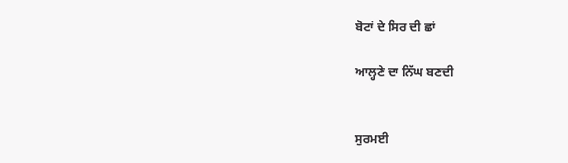ਬੋਟਾਂ ਦੇ ਸਿਰ ਦੀ ਛਾਂ

ਆਲ੍ਹਣੇ ਦਾ ਨਿੱਘ ਬਣਦੀ


ਸੁਰਮਈ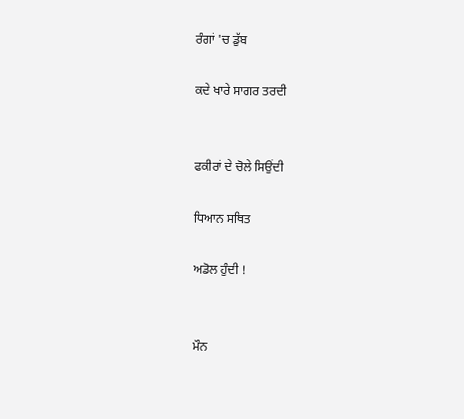ਰੰਗਾਂ 'ਚ ਡੁੱਬ

ਕਦੇ ਖਾਰੇ ਸਾਗਰ ਤਰਦੀ


ਫਕੀਰਾਂ ਦੇ ਚੋਲੇ ਸਿਉਂਦੀ

ਧਿਆਨ ਸਥਿਤ

ਅਡੋਲ ਹੁੰਦੀ !


ਮੌਨ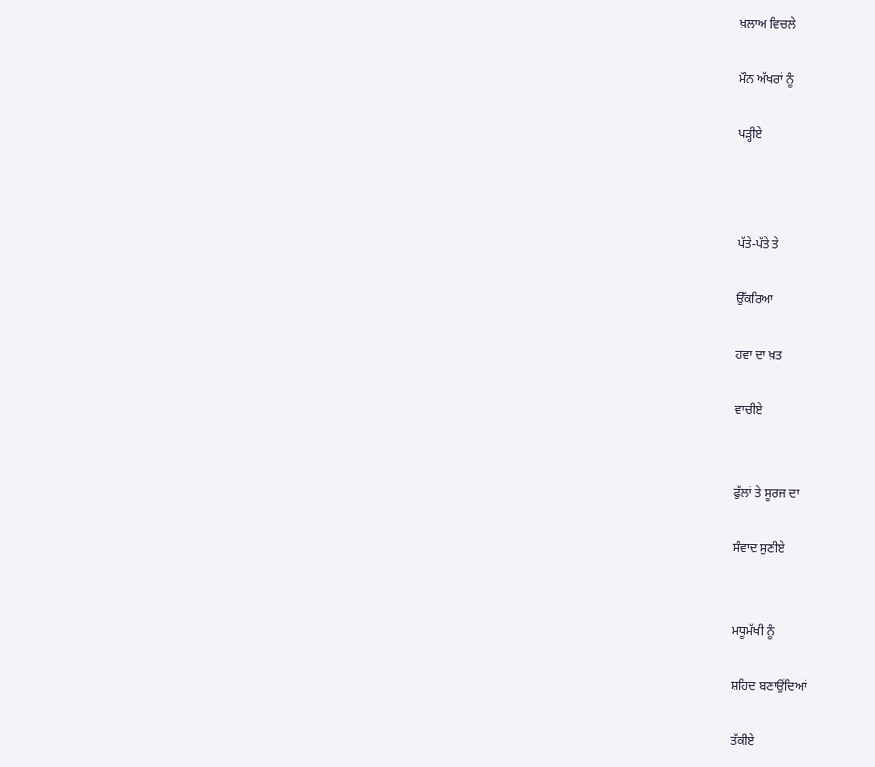ਖ਼ਲਾਅ ਵਿਚਲੇ

ਮੌਨ ਅੱਖਰਾਂ ਨੂੰ

ਪੜ੍ਹੀਏ



ਪੱਤੇ-ਪੱਤੇ ਤੇ

ਉੱਕਰਿਆ

ਹਵਾ ਦਾ ਖ਼ਤ

ਵਾਚੀਏ


ਫੁੱਲਾਂ ਤੇ ਸੂਰਜ ਦਾ

ਸੰਵਾਦ ਸੁਣੀਏ


ਮਧੂਮੱਖੀ ਨੂੰ

ਸ਼ਹਿਦ ਬਣਾਉਂਦਿਆਂ

ਤੱਕੀਏ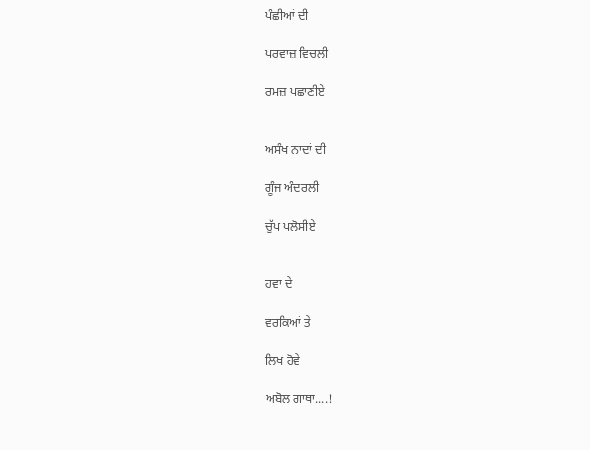ਪੰਛੀਆਂ ਦੀ

ਪਰਵਾਜ਼ ਵਿਚਲੀ

ਰਮਜ਼ ਪਛਾਣੀਏ


ਅਸੰਖ ਨਾਦਾਂ ਦੀ

ਗੂੰਜ ਅੰਦਰਲੀ

ਚੁੱਪ ਪਲੋਸੀਏ


ਹਵਾ ਦੇ

ਵਰਕਿਆਂ ਤੇ

ਲਿਖ ਹੋਵੇ

ਅਬੋਲ ਗਾਥਾ....!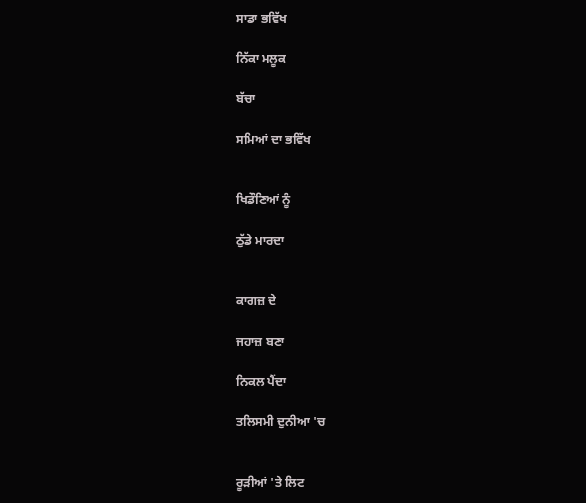ਸਾਡਾ ਭਵਿੱਖ

ਨਿੱਕਾ ਮਲੂਕ

ਬੱਚਾ

ਸਮਿਆਂ ਦਾ ਭਵਿੱਖ


ਖਿਡੌਣਿਆਂ ਨੂੰ

ਠੁੱਡੇ ਮਾਰਦਾ


ਕਾਗਜ਼ ਦੇ

ਜਹਾਜ਼ ਬਣਾ

ਨਿਕਲ ਪੈਂਦਾ

ਤਲਿਸਮੀ ਦੁਨੀਆ 'ਚ


ਰੂੜੀਆਂ 'ਤੇ ਲਿਟ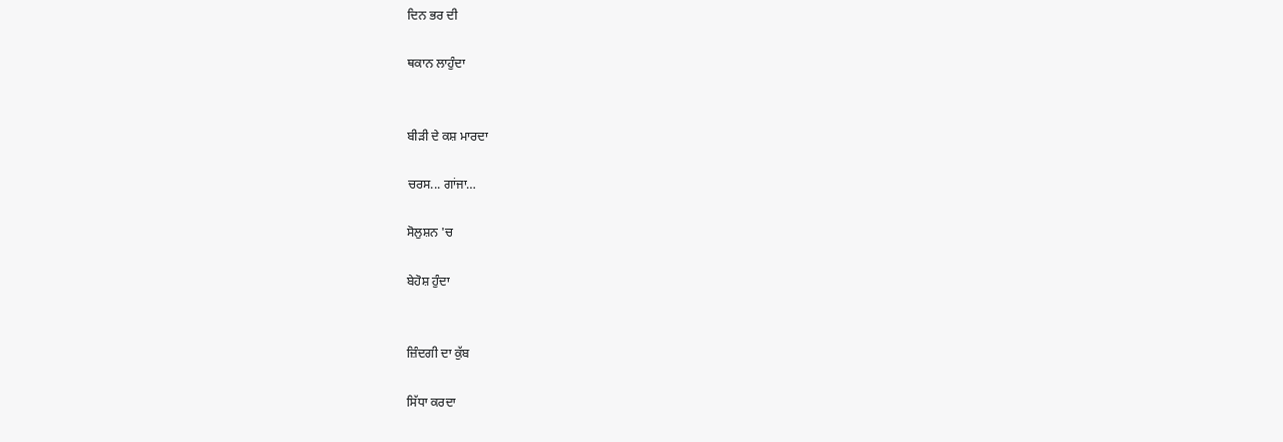ਦਿਨ ਭਰ ਦੀ

ਥਕਾਨ ਲਾਹੁੰਦਾ


ਬੀੜੀ ਦੇ ਕਸ਼ ਮਾਰਦਾ

ਚਰਸ... ਗਾਂਜਾ…

ਸੋਲੁਸ਼ਨ 'ਚ

ਬੇਹੋਸ਼ ਹੁੰਦਾ


ਜ਼ਿੰਦਗੀ ਦਾ ਕੁੱਬ

ਸਿੱਧਾ ਕਰਦਾ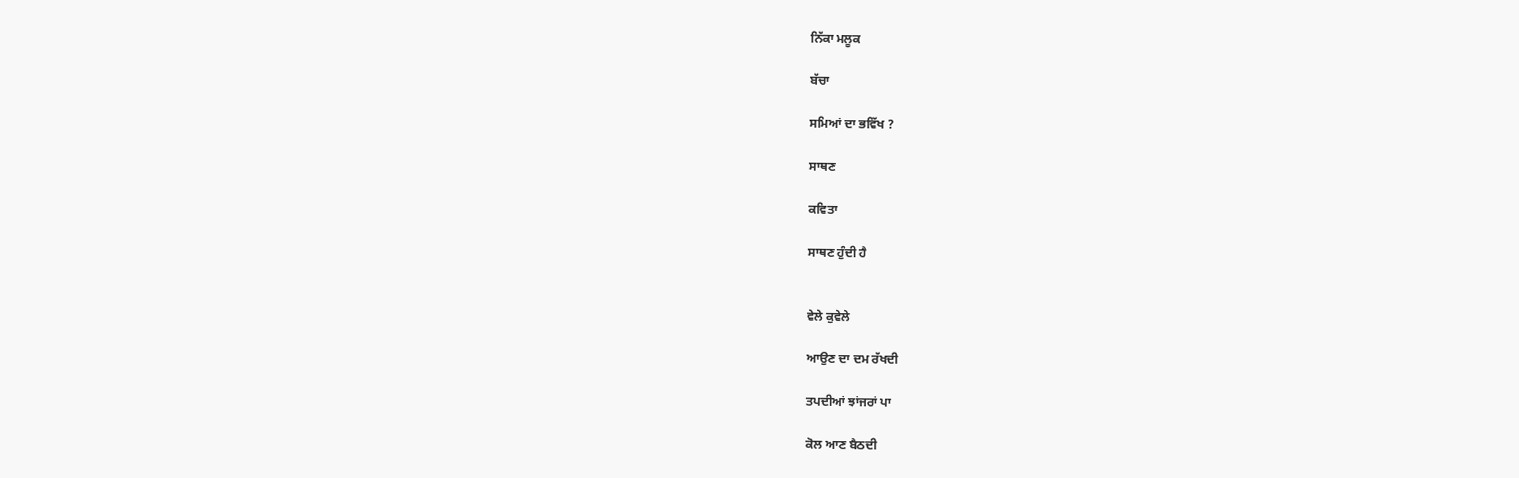ਨਿੱਕਾ ਮਲੂਕ

ਬੱਚਾ

ਸਮਿਆਂ ਦਾ ਭਵਿੱਖ ?

ਸਾਥਣ

ਕਵਿਤਾ

ਸਾਥਣ ਹੁੰਦੀ ਹੈ


ਵੇਲੇ ਕੁਵੇਲੇ

ਆਉਣ ਦਾ ਦਮ ਰੱਖਦੀ

ਤਪਦੀਆਂ ਝਾਂਜਰਾਂ ਪਾ

ਕੋਲ ਆਣ ਬੈਠਦੀ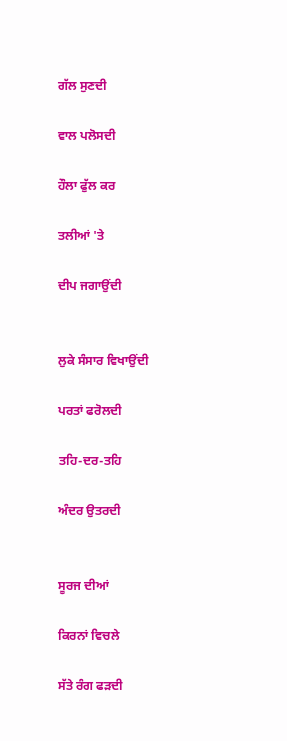ਗੱਲ ਸੁਣਦੀ

ਵਾਲ ਪਲੋਸਦੀ

ਹੌਲਾ ਫੁੱਲ ਕਰ

ਤਲੀਆਂ 'ਤੇ

ਦੀਪ ਜਗਾਉਂਦੀ


ਲੁਕੇ ਸੰਸਾਰ ਵਿਖਾਉਂਦੀ

ਪਰਤਾਂ ਫਰੋਲਦੀ

ਤਹਿ-ਦਰ-ਤਹਿ

ਅੰਦਰ ਉਤਰਦੀ


ਸੂਰਜ ਦੀਆਂ

ਕਿਰਨਾਂ ਵਿਚਲੇ

ਸੱਤੇ ਰੰਗ ਫੜਦੀ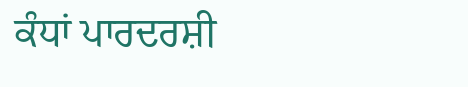ਕੰਧਾਂ ਪਾਰਦਰਸ਼ੀ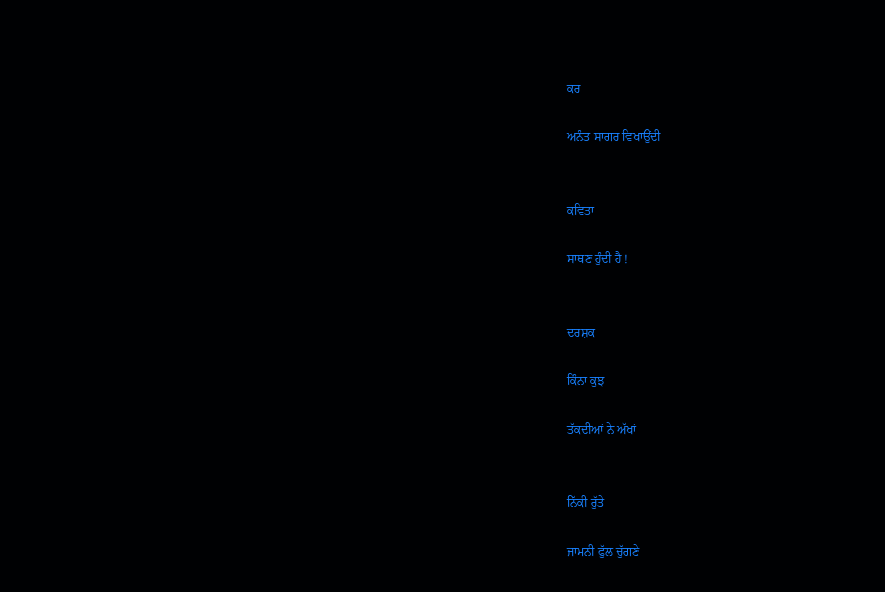ਕਰ

ਅਨੰਤ ਸਾਗਰ ਵਿਖਾਉਂਦੀ


ਕਵਿਤਾ

ਸਾਥਣ ਹੁੰਦੀ ਹੈ !


ਦਰਸ਼ਕ

ਕਿੰਨਾ ਕੁਝ

ਤੱਕਦੀਆਂ ਨੇ ਅੱਖਾਂ


ਨਿੱਕੀ ਰੁੱਤੇ

ਜਾਮਨੀ ਫੁੱਲ ਚੁੱਗਣੇ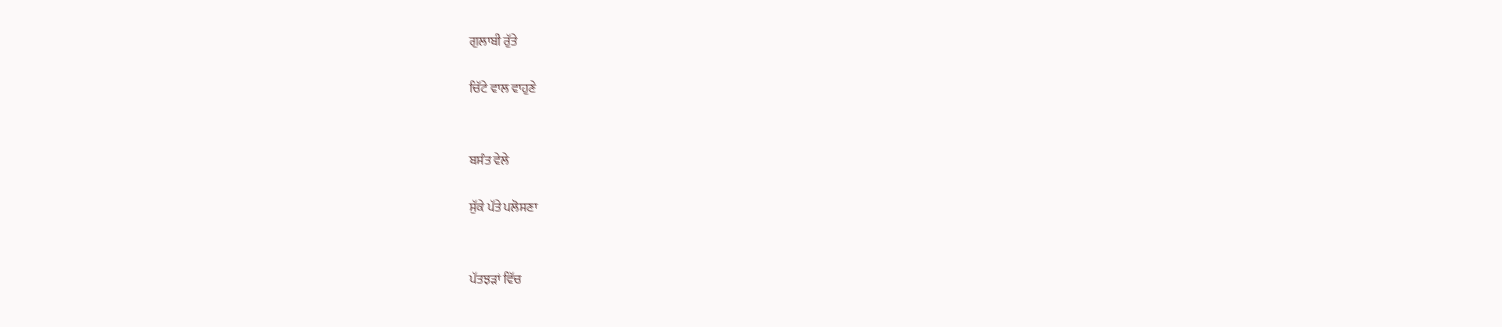ਗੁਲਾਬੀ ਰੁੱਤੇ

ਚਿੱਟੇ ਵਾਲ ਵਾਹੁਣੇ


ਬਸੰਤ ਵੇਲੇ

ਸੁੱਕੇ ਪੱਤੇ ਪਲੋਸਣਾ


ਪੱਤਝੜਾਂ ਵਿੱਚ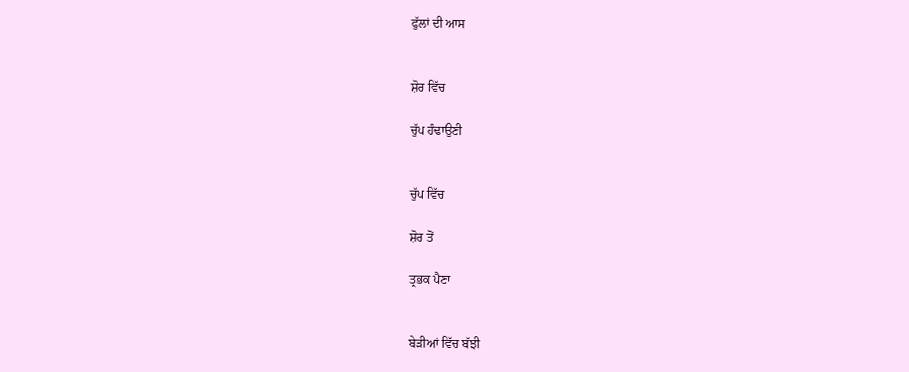ਫੁੱਲਾਂ ਦੀ ਆਸ


ਸ਼ੋਰ ਵਿੱਚ

ਚੁੱਪ ਹੰਢਾਉਣੀ


ਚੁੱਪ ਵਿੱਚ

ਸ਼ੋਰ ਤੋਂ

ਤ੍ਰਭਕ ਪੈਣਾ


ਬੇੜੀਆਂ ਵਿੱਚ ਬੱਝੀ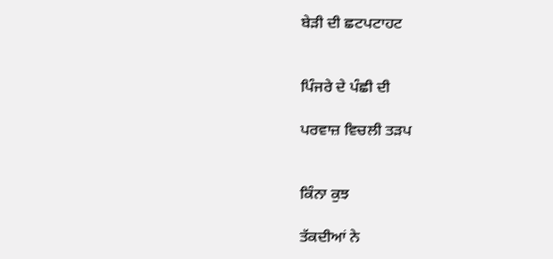ਬੇੜੀ ਦੀ ਛਟਪਟਾਹਟ


ਪਿੰਜਰੇ ਦੇ ਪੰਛੀ ਦੀ

ਪਰਵਾਜ਼ ਵਿਚਲੀ ਤੜਪ


ਕਿੰਨਾ ਕੁਝ

ਤੱਕਦੀਆਂ ਨੇ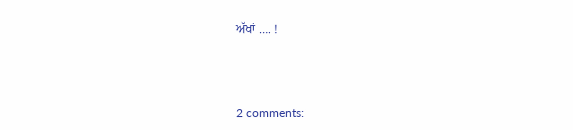ਅੱਖਾਂ …. !



2 comments: